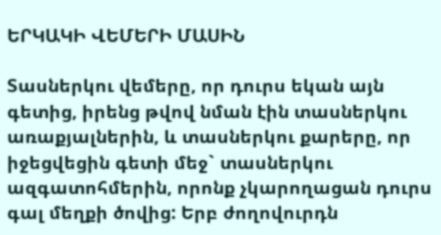ԵՐԿԱԿԻ ՎԵՄԵՐԻ ՄԱՍԻՆ

Տասներկու վեմերը, որ դուրս եկան այն գետից, իրենց թվով նման էին տասներկու առաքյալներին, և տասներկու քարերը, որ իջեցվեցին գետի մեջ` տասներկու ազգատոհմերին, որոնք չկարողացան դուրս գալ մեղքի ծովից: Երբ ժողովուրդն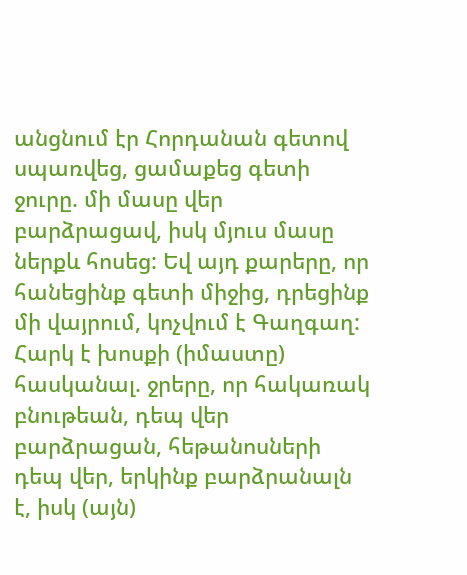անցնում էր Հորդանան գետով սպառվեց, ցամաքեց գետի ջուրը. մի մասը վեր բարձրացավ, իսկ մյուս մասը ներքև հոսեց: Եվ այդ քարերը, որ հանեցինք գետի միջից, դրեցինք մի վայրում, կոչվում է Գաղգաղ: Հարկ է խոսքի (իմաստը) հասկանալ. ջրերը, որ հակառակ բնութեան, դեպ վեր բարձրացան, հեթանոսների դեպ վեր, երկինք բարձրանալն է, իսկ (այն)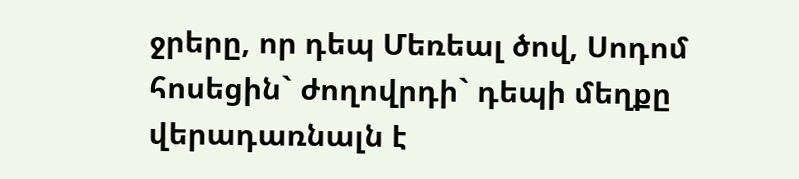ջրերը, որ դեպ Մեռեալ ծով, Սոդոմ հոսեցին` ժողովրդի` դեպի մեղքը վերադառնալն է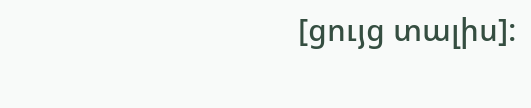[ցույց տալիս]: